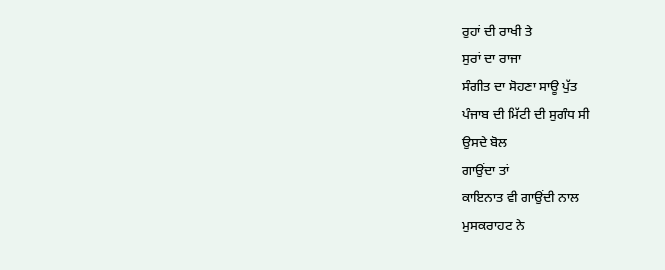ਰੁਹਾਂ ਦੀ ਰਾਖੀ ਤੇ
ਸੁਰਾਂ ਦਾ ਰਾਜਾ
ਸੰਗੀਤ ਦਾ ਸੋਹਣਾ ਸਾਊ ਪੁੱਤ
ਪੰਜਾਬ ਦੀ ਮਿੱਟੀ ਦੀ ਸੁਗੰਧ ਸੀ
ਉਸਦੇ ਬੋਲ
ਗਾਉਂਦਾ ਤਾਂ
ਕਾਇਨਾਤ ਵੀ ਗਾਉਂਦੀ ਨਾਲ
ਮੁਸਕਰਾਹਟ ਨੇ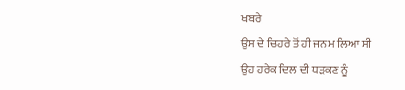ਖਬਰੇ
ਉਸ ਦੇ ਚਿਹਰੇ ਤੋਂ ਹੀ ਜਨਮ ਲਿਆ ਸੀ
ਉਹ ਹਰੇਕ ਦਿਲ ਦੀ ਧੜਕਣ ਨੂੰ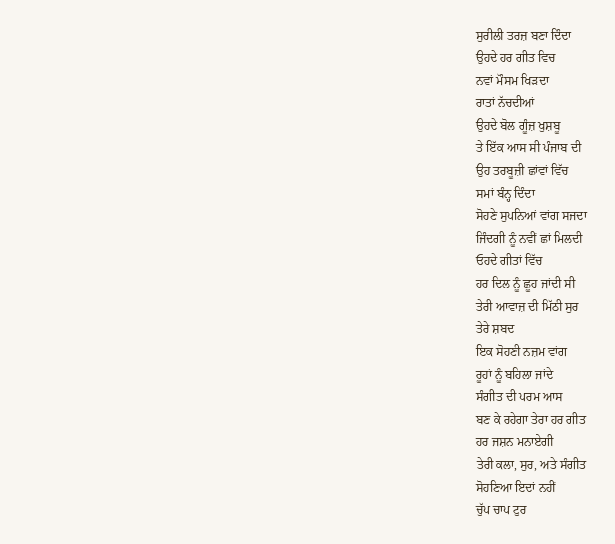ਸੁਰੀਲੀ ਤਰਜ਼ ਬਣਾ ਦਿੰਦਾ
ਉਹਦੇ ਹਰ ਗੀਤ ਵਿਚ
ਨਵਾਂ ਮੌਸਮ ਖਿੜਦਾ
ਰਾਤਾਂ ਨੱਚਦੀਆਂ
ਉਹਦੇ ਬੋਲ ਗੂੰਜ਼ ਖੁਸ਼ਬੂ
ਤੇ ਇੱਕ ਆਸ ਸੀ ਪੰਜਾਬ ਦੀ
ਉਹ ਤਰਬੂਜ਼ੀ ਛਾਂਵਾਂ ਵਿੱਚ
ਸਮਾਂ ਬੰਨ੍ਹ ਦਿੰਦਾ
ਸੋਹਣੇ ਸੁਪਨਿਆਂ ਵਾਂਗ ਸਜਦਾ
ਜਿੰਦਗੀ ਨੂੰ ਨਵੀਂ ਛਾਂ ਮਿਲਦੀ
ਓਹਦੇ ਗੀਤਾਂ ਵਿੱਚ
ਹਰ ਦਿਲ ਨੂੰ ਛੂਹ ਜਾਂਦੀ ਸੀ
ਤੇਰੀ ਆਵਾਜ਼ ਦੀ ਮਿੱਠੀ ਸੁਰ
ਤੇਰੇ ਸ਼ਬਦ
ਇਕ ਸੋਹਣੀ ਨਜ਼ਮ ਵਾਂਗ
ਰੂਹਾਂ ਨੂੰ ਬਹਿਲਾ ਜਾਂਦੇ
ਸੰਗੀਤ ਦੀ ਪਰਮ ਆਸ
ਬਣ ਕੇ ਰਹੇਗਾ ਤੇਰਾ ਹਰ ਗੀਤ
ਹਰ ਜਸ਼ਨ ਮਨਾਏਗੀ
ਤੇਰੀ ਕਲਾ, ਸੁਰ, ਅਤੇ ਸੰਗੀਤ
ਸੋਹਣਿਆ ਇਦਾਂ ਨਹੀਂ
ਚੁੱਪ ਚਾਪ ਟੁਰ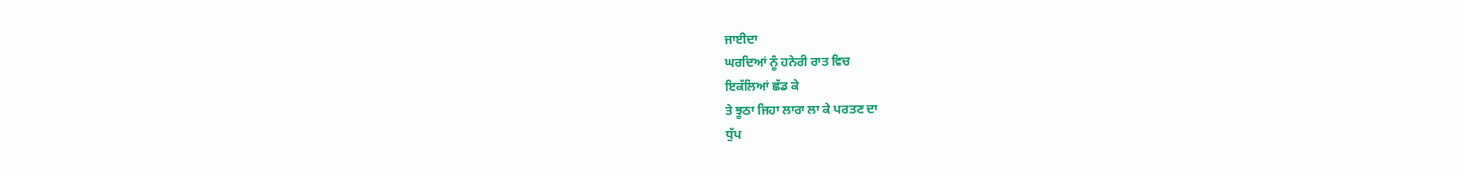ਜਾਈਦਾ
ਘਰਦਿਆਂ ਨੂੰ ਹਨੇਰੀ ਰਾਤ ਵਿਚ
ਇਕੱਲਿਆਂ ਛੱਡ ਕੇ
ਤੇ ਝੂਠਾ ਜਿਹਾ ਲਾਰਾ ਲਾ ਕੇ ਪਰਤਣ ਦਾ
ਧੁੱਪ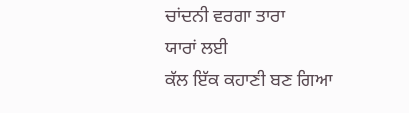ਚਾਂਦਨੀ ਵਰਗਾ ਤਾਰਾ
ਯਾਰਾਂ ਲਈ
ਕੱਲ ਇੱਕ ਕਹਾਣੀ ਬਣ ਗਿਆ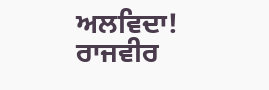ਅਲਵਿਦਾ! ਰਾਜਵੀਰ